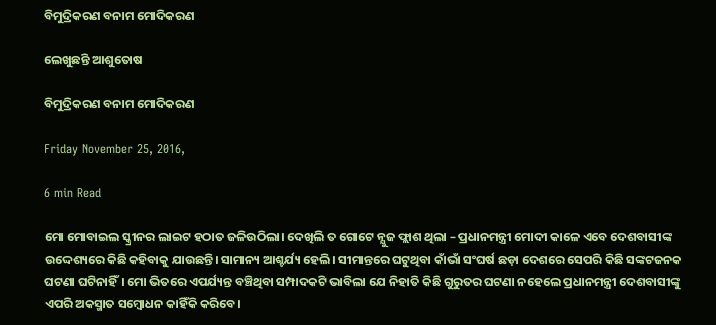ବିମୁଦ୍ରିକରଣ ବନାମ ମୋଦିକରଣ

ଲେଖୁଛନ୍ତି ଆଶୁତୋଷ

ବିମୁଦ୍ରିକରଣ ବନାମ ମୋଦିକରଣ

Friday November 25, 2016,

6 min Read

ମୋ ମୋବାଇଲ ସ୍କ୍ରୀନର ଲାଇଟ ହଠାତ ଜଳିଉଠିଲା। ଦେଖିଲି ତ ଗୋଟେ ନ୍ଯୁଜ ଫ୍ଲାଶ ଥିଲା – ପ୍ରଧାନମନ୍ତ୍ରୀ ମୋଦୀ କାଳେ ଏବେ ଦେଶବାସୀଙ୍କ ଉଦ୍ଦେଶ୍ୟରେ କିଛି କହିବାକୁ ଯାଉଛନ୍ତି। ସାମାନ୍ୟ ଆଶ୍ଚର୍ଯ୍ୟ ହେଲି। ସୀମାନ୍ତରେ ଘଟୁଥିବା କାଁଭାଁ ସଂଘର୍ଷ ଛଡ଼ା ଦେଶରେ ସେପରି କିଛି ସଙ୍କଟଜନକ ଘଟଣା ଘଟିନାହିଁ। ମୋ ଭିତରେ ଏପର୍ଯ୍ୟନ୍ତ ବଞ୍ଚିଥିବା ସମ୍ପାଦକଟି ଭାବିଲା ଯେ ନିହାତି କିଛି ଗୁରୁତର ଘଟଣା ନହେଲେ ପ୍ରଧାନମନ୍ତ୍ରୀ ଦେଶବାସୀଙ୍କୁ ଏପରି ଅକସ୍ମାତ ସମ୍ବୋଧନ କାହିଁକି କରିବେ।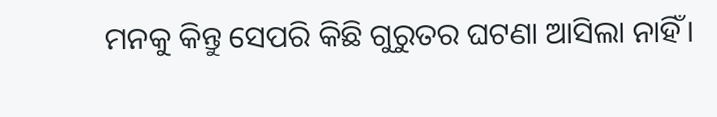ମନକୁ କିନ୍ତୁ ସେପରି କିଛି ଗୁରୁତର ଘଟଣା ଆସିଲା ନାହିଁ।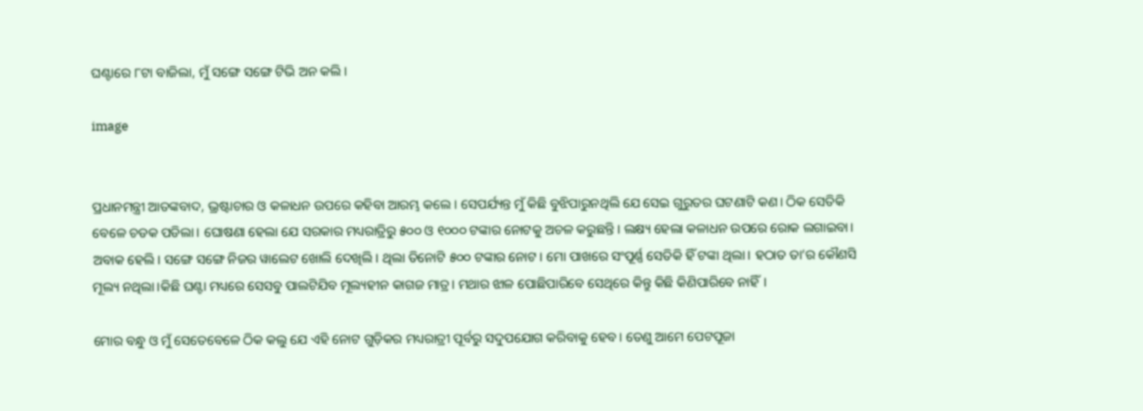ଘଣ୍ଟାରେ ୮ଟା ବାଜିଲା, ମୁଁ ସଙ୍ଗେ ସଙ୍ଗେ ଟିଭି ଅନ କଲି।

image


ପ୍ରଧାନମନ୍ତ୍ରୀ ଆତଙ୍କବାଦ, ଭ୍ରଷ୍ଟାଚାର ଓ କଳାଧନ ଉପରେ କହିବା ଆରମ୍ଭ କଲେ। ସେପର୍ଯ୍ୟନ୍ତ ମୁଁ କିଛି ବୁଝିପାରୁନଥିଲି ଯେ ସେଇ ଗୁରୁତର ଘଟଣାଟି କଣ। ଠିକ ସେତିକି ବେଳେ ଚଡକ ପଡିଲା। ଘୋଷଣା ହେଲା ଯେ ସରକାର ମଧ୍ୟରାତ୍ରିରୁ ୫୦୦ ଓ ୧୦୦୦ ଟଙ୍କାର ନୋଟକୁ ଅଚଳ କରୁଛନ୍ତି। ଲକ୍ଷ୍ୟ ହେଲା କଳାଧନ ଉପରେ ରୋକ ଲଗାଇବା। ଅବାକ ହେଲି। ସଙ୍ଗେ ସଙ୍ଗେ ନିଜର ୱାଲେଟ ଖୋଲି ଦେଖିଲି। ଥିଲା ତିନୋଟି ୫୦୦ ଟଙ୍କାର ନୋଟ। ମୋ ପାଖରେ ସଂପୂର୍ଣ୍ଣ ସେତିକି ହିଁ ଟଙ୍କା ଥିଲା। ହଠାତ ତା’ର କୌଣସି ମୂଲ୍ୟ ନଥିଲା।କିଛି ଘଣ୍ଟା ମଧ୍ୟରେ ସେସବୁ ପାଲଟିଯିବ ମୂଲ୍ୟହୀନ କାଗଜ ମାତ୍ର। ମଥାର ଝାଳ ପୋଛିପାରିବେ ସେଥିରେ କିନ୍ତୁ କିଛି କିଣିପାରିବେ ନାହିଁ।

ମୋର ବନ୍ଧୁ ଓ ମୁଁ ସେତେବେଳେ ଠିକ କଲୁ ଯେ ଏହି ନୋଟ ଗୁଡ଼ିକର ମଧ୍ୟରାତ୍ରୀ ପୂର୍ବରୁ ସଦୁପଯୋଗ କରିବାକୁ ହେବ। ତେଣୁ ଆମେ ପେଟପୂଜା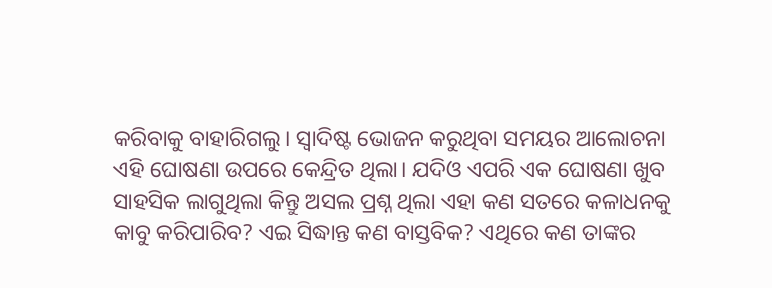କରିବାକୁ ବାହାରିଗଲୁ। ସ୍ଵାଦିଷ୍ଟ ଭୋଜନ କରୁଥିବା ସମୟର ଆଲୋଚନା ଏହି ଘୋଷଣା ଉପରେ କେନ୍ଦ୍ରିତ ଥିଲା। ଯଦିଓ ଏପରି ଏକ ଘୋଷଣା ଖୁବ ସାହସିକ ଲାଗୁଥିଲା କିନ୍ତୁ ଅସଲ ପ୍ରଶ୍ନ ଥିଲା ଏହା କଣ ସତରେ କଳାଧନକୁ କାବୁ କରିପାରିବ? ଏଇ ସିଦ୍ଧାନ୍ତ କଣ ବାସ୍ତବିକ? ଏଥିରେ କଣ ତାଙ୍କର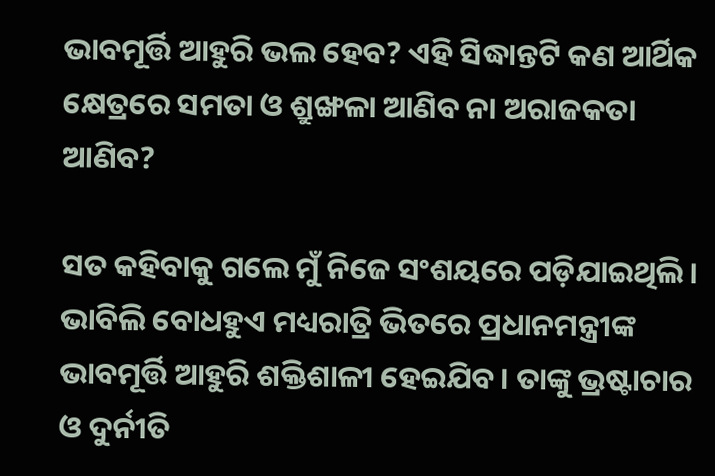ଭାବମୂର୍ତ୍ତି ଆହୁରି ଭଲ ହେବ? ଏହି ସିଦ୍ଧାନ୍ତଟି କଣ ଆର୍ଥିକ କ୍ଷେତ୍ରରେ ସମତା ଓ ଶ୍ରୁଙ୍ଖଳା ଆଣିବ ନା ଅରାଜକତା ଆଣିବ?

ସତ କହିବାକୁ ଗଲେ ମୁଁ ନିଜେ ସଂଶୟରେ ପଡ଼ିଯାଇଥିଲି। ଭାବିଲି ବୋଧହୁଏ ମଧ୍ୟରାତ୍ରି ଭିତରେ ପ୍ରଧାନମନ୍ତ୍ରୀଙ୍କ ଭାବମୂର୍ତ୍ତି ଆହୁରି ଶକ୍ତିଶାଳୀ ହେଇଯିବ। ତାଙ୍କୁ ଭ୍ରଷ୍ଟାଚାର ଓ ଦୁର୍ନୀତି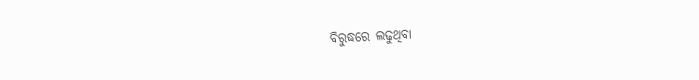ବିରୁଦ୍ଧରେ ଲଢୁଥିବା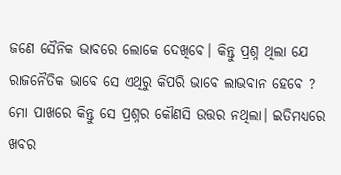ଜଣେ ସୈନିକ ଭାବରେ ଲୋକେ ଦେଖିବେ। କିନ୍ତୁ ପ୍ରଶ୍ନ ଥିଲା ଯେ ରାଜନୈତିକ ଭାବେ ସେ ଏଥିରୁ କିପରି ଭାବେ ଲାଭବାନ ହେବେ ? ମୋ ପାଖରେ କିନ୍ତୁ ସେ ପ୍ରଶ୍ନର କୌଣସି ଉତ୍ତର ନଥିଲା। ଇତିମଧ୍ୟରେ ଖବର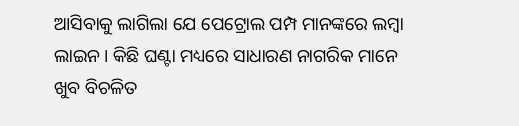ଆସିବାକୁ ଲାଗିଲା ଯେ ପେଟ୍ରୋଲ ପମ୍ପ ମାନଙ୍କରେ ଲମ୍ବା ଲାଇନ। କିଛି ଘଣ୍ଟା ମଧ୍ୟରେ ସାଧାରଣ ନାଗରିକ ମାନେ ଖୁବ ବିଚଳିତ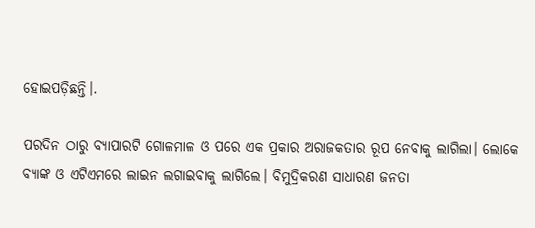ହୋଇପଡ଼ିଛନ୍ତି।.

ପରଦିନ ଠାରୁ ବ୍ୟାପାରଟି ଗୋଳମାଳ ଓ ପରେ ଏକ ପ୍ରକାର ଅରାଜକତାର ରୂପ ନେବାକୁ ଲାଗିଲା। ଲୋକେ ବ୍ଯାଙ୍କ ଓ ଏଟିଏମରେ ଲାଇନ ଲଗାଇବାକୁ ଲାଗିଲେ। ବିମୁଦ୍ରିକରଣ ସାଧାରଣ ଜନତା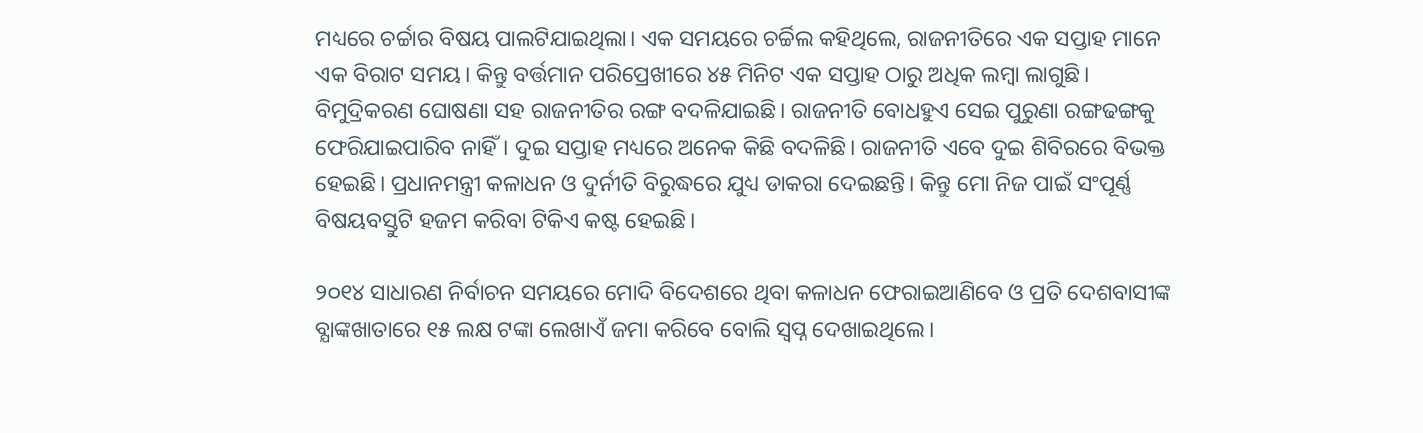ମଧ୍ୟରେ ଚର୍ଚ୍ଚାର ବିଷୟ ପାଲଟିଯାଇଥିଲା। ଏକ ସମୟରେ ଚର୍ଚ୍ଚିଲ କହିଥିଲେ, ରାଜନୀତିରେ ଏକ ସପ୍ତାହ ମାନେ ଏକ ବିରାଟ ସମୟ। କିନ୍ତୁ ବର୍ତ୍ତମାନ ପରିପ୍ରେଖୀରେ ୪୫ ମିନିଟ ଏକ ସପ୍ତାହ ଠାରୁ ଅଧିକ ଲମ୍ବା ଲାଗୁଛି। ବିମୁଦ୍ରିକରଣ ଘୋଷଣା ସହ ରାଜନୀତିର ରଙ୍ଗ ବଦଳିଯାଇଛି। ରାଜନୀତି ବୋଧହୁଏ ସେଇ ପୁରୁଣା ରଙ୍ଗଢଙ୍ଗକୁ ଫେରିଯାଇପାରିବ ନାହିଁ। ଦୁଇ ସପ୍ତାହ ମଧ୍ୟରେ ଅନେକ କିଛି ବଦଳିଛି। ରାଜନୀତି ଏବେ ଦୁଇ ଶିବିରରେ ବିଭକ୍ତ ହେଇଛି। ପ୍ରଧାନମନ୍ତ୍ରୀ କଳାଧନ ଓ ଦୁର୍ନୀତି ବିରୁଦ୍ଧରେ ଯୁଧ୍ୟ ଡାକରା ଦେଇଛନ୍ତି। କିନ୍ତୁ ମୋ ନିଜ ପାଇଁ ସଂପୂର୍ଣ୍ଣ ବିଷୟବସ୍ତୁଟି ହଜମ କରିବା ଟିକିଏ କଷ୍ଟ ହେଇଛି।

୨୦୧୪ ସାଧାରଣ ନିର୍ବାଚନ ସମୟରେ ମୋଦି ବିଦେଶରେ ଥିବା କଳାଧନ ଫେରାଇଆଣିବେ ଓ ପ୍ରତି ଦେଶବାସୀଙ୍କ ବ୍ଯାଙ୍କଖାତାରେ ୧୫ ଲକ୍ଷ ଟଙ୍କା ଲେଖାଏଁ ଜମା କରିବେ ବୋଲି ସ୍ଵପ୍ନ ଦେଖାଇଥିଲେ।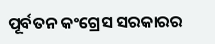ପୂର୍ବତନ କଂଗ୍ରେସ ସରକାରର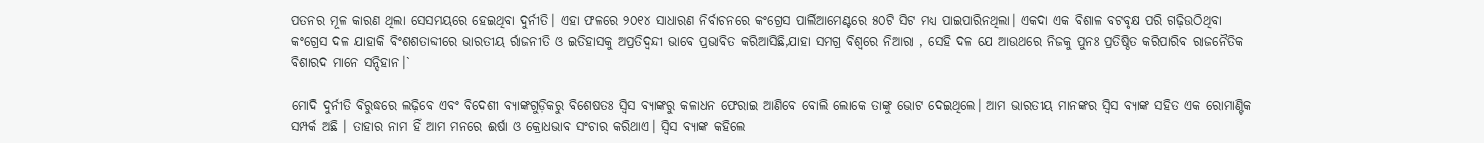ପତନର ମୂଳ କାରଣ ଥିଲା ସେସମୟରେ ହେଇଥିବା ଦୁର୍ନୀତି। ଏହା ଫଳରେ ୨୦୧୪ ସାଧାରଣ ନିର୍ବାଚନରେ କଂଗ୍ରେସ ପାର୍ଲିଆମେଣ୍ଟରେ ୫୦ଟି ସିଟ ମଧ୍ୟ ପାଇପାରିନଥିଲା। ଏକଦା ଏକ ବିଶାଳ ବଟବୃକ୍ଷ ପରି ଗଢ଼ିଉଠିଥିବା କଂଗ୍ରେସ ଦଳ ଯାହାକି ବିଂଶଶତାବ୍ଦୀରେ ଭାରତୀୟ ର୍ରାଜନୀତି ଓ ଇତିହାସକୁ ଅପ୍ରତିଦ୍ଵନ୍ଦୀ ଭାବେ ପ୍ରଭାବିତ କରିଆସିଛି,ଯାହା ସମଗ୍ର ବିଶ୍ବରେ ନିଆରା , ସେହି ଦଳ ଯେ ଆଉଥରେ ନିଜକୁ ପୁନଃ ପ୍ରତିଷ୍ଠିତ କରିପାରିବ ରାଜନୈତିକ ବିଶାରଦ ମାନେ ସନ୍ଦିହାନ।`

ମୋଦି ଦୁର୍ନୀତି ବିରୁଦ୍ଧରେ ଲଢ଼ିବେ ଏବଂ ବିଦେଶୀ ବ୍ୟାଙ୍କଗୁଡ଼ିକରୁ ବିଶେଷତଃ ସ୍ଵିସ ବ୍ୟାଙ୍କରୁ କଳାଧନ ଫେରାଇ ଆଣିବେ ବୋଲି ଲୋକେ ତାଙ୍କୁ ଭୋଟ ଦେଇଥିଲେ। ଆମ ଭାରତୀୟ ମାନଙ୍କର ସ୍ଵିସ ବ୍ୟାଙ୍କ ସହିତ ଏକ ରୋମାଣ୍ଟିକ ସମ୍ପର୍କ ଅଛି । ତାହାର ନାମ ହିଁ ଆମ ମନରେ ଈର୍ଷା ଓ କ୍ରୋଧଭାବ ସଂଚାର କରିଥାଏ। ସ୍ଵିସ ବ୍ଯାଙ୍କ କହିଲେ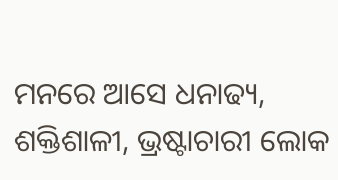ମନରେ ଆସେ ଧନାଢ୍ୟ, ଶକ୍ତିଶାଳୀ, ଭ୍ରଷ୍ଟାଚାରୀ ଲୋକ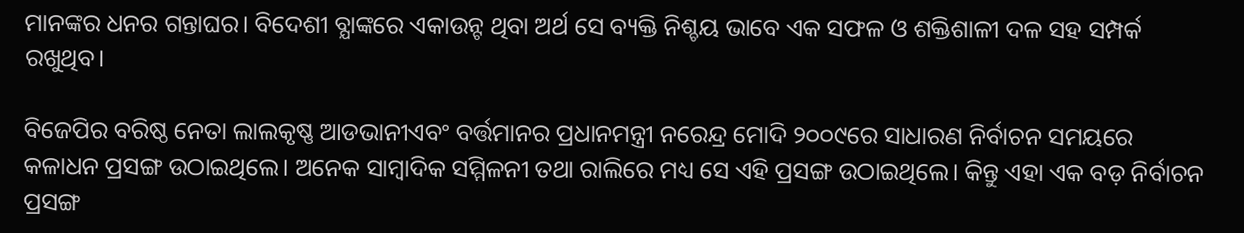ମାନଙ୍କର ଧନର ଗନ୍ତାଘର। ବିଦେଶୀ ବ୍ଯାଙ୍କରେ ଏକାଉନ୍ଟ ଥିବା ଅର୍ଥ ସେ ବ୍ୟକ୍ତି ନିଶ୍ଚୟ ଭାବେ ଏକ ସଫଳ ଓ ଶକ୍ତିଶାଳୀ ଦଳ ସହ ସମ୍ପର୍କ ରଖୁଥିବ।

ବିଜେପିର ବରିଷ୍ଠ ନେତା ଲାଲକୃଷ୍ଣ ଆଡଭାନୀଏବଂ ବର୍ତ୍ତମାନର ପ୍ରଧାନମନ୍ତ୍ରୀ ନରେନ୍ଦ୍ର ମୋଦି ୨୦୦୯ରେ ସାଧାରଣ ନିର୍ବାଚନ ସମୟରେ କଳାଧନ ପ୍ରସଙ୍ଗ ଉଠାଇଥିଲେ। ଅନେକ ସାମ୍ବାଦିକ ସମ୍ମିଳନୀ ତଥା ରାଲିରେ ମଧ୍ୟ ସେ ଏହି ପ୍ରସଙ୍ଗ ଉଠାଇଥିଲେ। କିନ୍ତୁ ଏହା ଏକ ବଡ଼ ନିର୍ବାଚନ ପ୍ରସଙ୍ଗ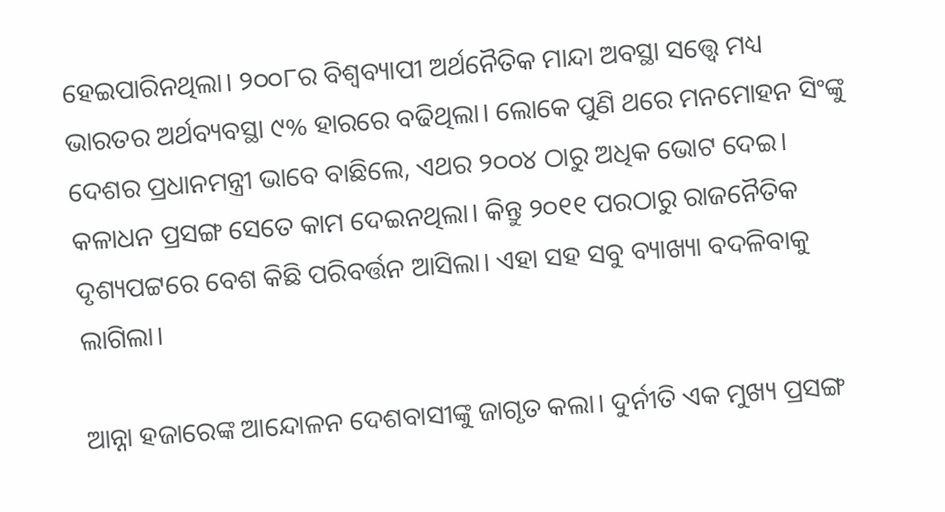ହେଇପାରିନଥିଲା। ୨୦୦୮ର ବିଶ୍ଵବ୍ୟାପୀ ଅର୍ଥନୈତିକ ମାନ୍ଦା ଅବସ୍ଥା ସତ୍ତ୍ୱେ ମଧ୍ୟ ଭାରତର ଅର୍ଥବ୍ୟବସ୍ଥା ୯% ହାରରେ ବଢିଥିଲା। ଲୋକେ ପୁଣି ଥରେ ମନମୋହନ ସିଂଙ୍କୁ ଦେଶର ପ୍ରଧାନମନ୍ତ୍ରୀ ଭାବେ ବାଛିଲେ, ଏଥର ୨୦୦୪ ଠାରୁ ଅଧିକ ଭୋଟ ଦେଇ। କଳାଧନ ପ୍ରସଙ୍ଗ ସେତେ କାମ ଦେଇନଥିଲା। କିନ୍ତୁ ୨୦୧୧ ପରଠାରୁ ରାଜନୈତିକ ଦୃଶ୍ୟପଟ୍ଟରେ ବେଶ କିଛି ପରିବର୍ତ୍ତନ ଆସିଲା। ଏହା ସହ ସବୁ ବ୍ୟାଖ୍ୟା ବଦଳିବାକୁ ଲାଗିଲା।

ଆନ୍ନା ହଜାରେଙ୍କ ଆନ୍ଦୋଳନ ଦେଶବାସୀଙ୍କୁ ଜାଗୃତ କଲା। ଦୁର୍ନୀତି ଏକ ମୁଖ୍ୟ ପ୍ରସଙ୍ଗ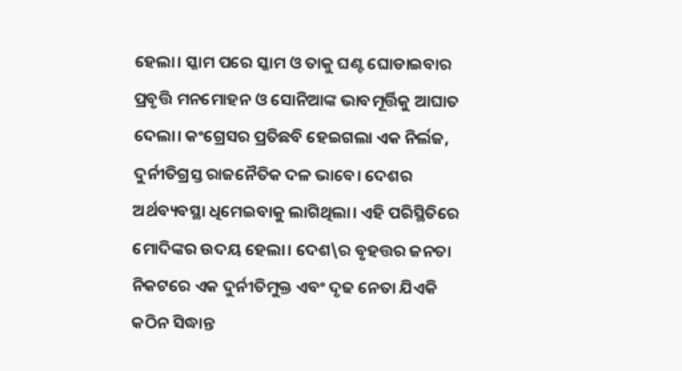ହେଲା। ସ୍କାମ ପରେ ସ୍କାମ ଓ ତାକୁ ଘଣ୍ଟ ଘୋଡାଇବାର ପ୍ରବୃତ୍ତି ମନମୋହନ ଓ ସୋନିଆଙ୍କ ଭାବମୂର୍ତ୍ତିକୁ ଆଘାତ ଦେଲା। କଂଗ୍ରେସର ପ୍ରତିଛବି ହେଇଗଲା ଏକ ନିର୍ଲଜ, ଦୁର୍ନୀତିଗ୍ରସ୍ତ ରାଜନୈତିକ ଦଳ ଭାବେ। ଦେଶର ଅର୍ଥବ୍ୟବସ୍ଥା ଧିମେଇବାକୁ ଲାଗିଥିଲା। ଏହି ପରିସ୍ଥିତିରେ ମୋଦିଙ୍କର ଉଦୟ ହେଲା। ଦେଶ\ର ବୃହତ୍ତର ଜନତା ନିକଟରେ ଏକ ଦୁର୍ନୀତିମୁକ୍ତ ଏବଂ ଦୃଢ ନେତା ଯିଏକି କଠିନ ସିଦ୍ଧାନ୍ତ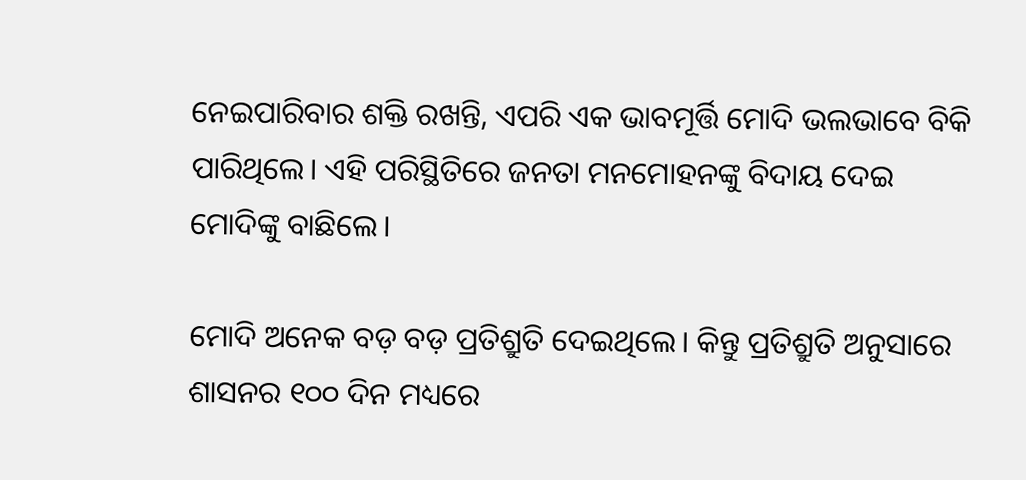ନେଇପାରିବାର ଶକ୍ତି ରଖନ୍ତି, ଏପରି ଏକ ଭାବମୂର୍ତ୍ତି ମୋଦି ଭଲଭାବେ ବିକି ପାରିଥିଲେ। ଏହି ପରିସ୍ଥିତିରେ ଜନତା ମନମୋହନଙ୍କୁ ବିଦାୟ ଦେଇ ମୋଦିଙ୍କୁ ବାଛିଲେ।

ମୋଦି ଅନେକ ବଡ଼ ବଡ଼ ପ୍ରତିଶ୍ରୁତି ଦେଇଥିଲେ। କିନ୍ତୁ ପ୍ରତିଶ୍ରୁତି ଅନୁସାରେ ଶାସନର ୧୦୦ ଦିନ ମଧ୍ୟରେ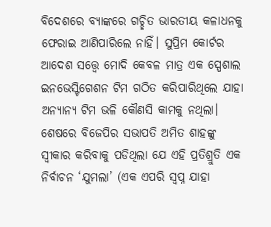ବିଦେଶରେ ବ୍ଯାଙ୍କରେ ଗଚ୍ଛିତ ଭାରତୀୟ କଳାଧନକୁ ଫେରାଇ ଆଣିପାରିଲେ ନାହିଁ। ସୁପ୍ରିମ କୋର୍ଟର ଆଦେଶ ସତ୍ତ୍ୱେ ମୋଦି କେବଳ ମାତ୍ର ଏକ ସ୍ପେଶାଲ ଇନଭେସ୍ଟିଗେଶନ ଟିମ ଗଠିତ କରିପାରିଥିଲେ ଯାହା ଅନ୍ୟାନ୍ୟ ଟିମ ଭଳି କୌଣସି କାମକୁ ନଥିଲା। ଶେଷରେ ବିଜେପିର ସଭାପତି ଅମିତ ଶାହଙ୍କୁ ସ୍ଵୀକାର କରିବାକୁ ପଡିଥିଲା ଯେ ଏହି ପ୍ରତିଶ୍ରୁତି ଏକ ନିର୍ବାଚନ ‘ଯୁମଲା’ (ଏକ ଏପରି ସ୍ଵପ୍ନ ଯାହା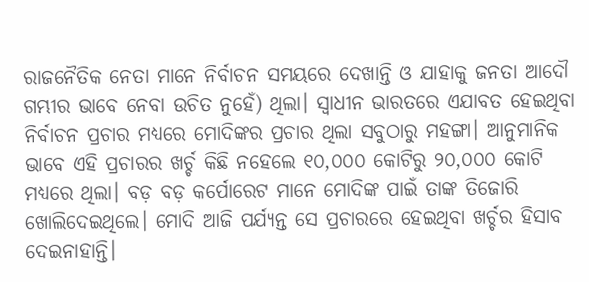ରାଜନୈତିକ ନେତା ମାନେ ନିର୍ବାଚନ ସମୟରେ ଦେଖାନ୍ତି ଓ ଯାହାକୁ ଜନତା ଆଦୌ ଗମ୍ଭୀର ଭାବେ ନେବା ଉଚିତ ନୁହେଁ) ଥିଲା। ସ୍ଵାଧୀନ ଭାରତରେ ଏଯାବତ ହେଇଥିବା ନିର୍ବାଚନ ପ୍ରଚାର ମଧ୍ୟରେ ମୋଦିଙ୍କର ପ୍ରଚାର ଥିଲା ସବୁଠାରୁ ମହଙ୍ଗା। ଆନୁମାନିକ ଭାବେ ଏହି ପ୍ରଚାରର ଖର୍ଚ୍ଚ କିଛି ନହେଲେ ୧୦,୦୦୦ କୋଟିରୁ ୨୦,୦୦୦ କୋଟି ମଧ୍ୟରେ ଥିଲା। ବଡ଼ ବଡ଼ କର୍ପୋରେଟ ମାନେ ମୋଦିଙ୍କ ପାଇଁ ତାଙ୍କ ତିଜୋରି ଖୋଲିଦେଇଥିଲେ। ମୋଦି ଆଜି ପର୍ଯ୍ୟନ୍ତ ସେ ପ୍ରଚାରରେ ହେଇଥିବା ଖର୍ଚ୍ଚର ହିସାବ ଦେଇନାହାନ୍ତି।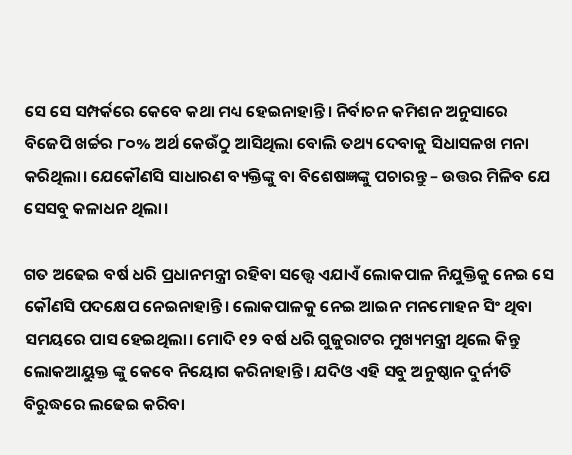ସେ ସେ ସମ୍ପର୍କରେ କେବେ କଥା ମଧ୍ୟ ହେଇନାହାନ୍ତି। ନିର୍ବାଚନ କମିଶନ ଅନୁସାରେ ବିଜେପି ଖର୍ଚ୍ଚର ୮୦% ଅର୍ଥ କେଉଁଠୁ ଆସିଥିଲା ବୋଲି ତଥ୍ୟ ଦେବାକୁ ସିଧାସଳଖ ମନା କରିଥିଲା। ଯେକୌଣସି ସାଧାରଣ ବ୍ୟକ୍ତିଙ୍କୁ ବା ବିଶେଷଜ୍ଞଙ୍କୁ ପଚାରନ୍ତୁ – ଉତ୍ତର ମିଳିବ ଯେ ସେସବୁ କଳାଧନ ଥିଲା।

ଗତ ଅଢେଇ ବର୍ଷ ଧରି ପ୍ରଧାନମନ୍ତ୍ରୀ ରହିବା ସତ୍ତ୍ୱେ ଏଯାଏଁ ଲୋକପାଳ ନିଯୁକ୍ତିକୁ ନେଇ ସେ କୌଣସି ପଦକ୍ଷେପ ନେଇନାହାନ୍ତି। ଲୋକପାଳକୁ ନେଇ ଆଇନ ମନମୋହନ ସିଂ ଥିବା ସମୟରେ ପାସ ହେଇଥିଲା। ମୋଦି ୧୨ ବର୍ଷ ଧରି ଗୁଜୁରାଟର ମୁଖ୍ୟମନ୍ତ୍ରୀ ଥିଲେ କିନ୍ତୁ ଲୋକଆୟୁକ୍ତ ଙ୍କୁ କେବେ ନିୟୋଗ କରିନାହାନ୍ତି। ଯଦିଓ ଏହି ସବୁ ଅନୁଷ୍ଠାନ ଦୁର୍ନୀତି ବିରୁଦ୍ଧରେ ଲଢେଇ କରିବା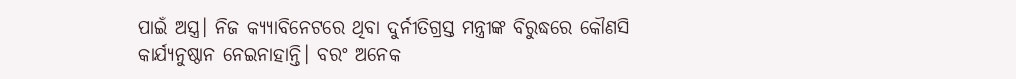ପାଇଁ ଅସ୍ତ୍ର। ନିଜ କ୍ଯ୍ଯାବିନେଟରେ ଥିବା ଦୁର୍ନୀତିଗ୍ରସ୍ତ ମନ୍ତ୍ରୀଙ୍କ ବିରୁଦ୍ଧରେ କୌଣସି କାର୍ଯ୍ୟନୁଷ୍ଠାନ ନେଇନାହାନ୍ତି। ବରଂ ଅନେକ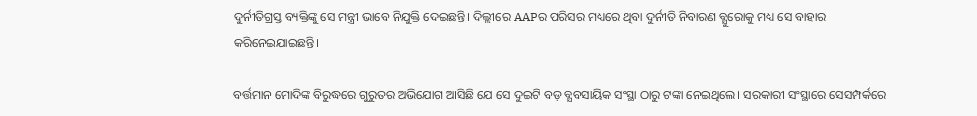ଦୁର୍ନୀତିଗ୍ରସ୍ତ ବ୍ୟକ୍ତିଙ୍କୁ ସେ ମନ୍ତ୍ରୀ ଭାବେ ନିଯୁକ୍ତି ଦେଇଛନ୍ତି। ଦିଲ୍ଲୀରେ AAPର ପରିସର ମଧ୍ୟରେ ଥିବା ଦୁର୍ନୀତି ନିବାରଣ ବ୍ଯୁରୋକୁ ମଧ୍ୟ ସେ ବାହାର କରିନେଇଯାଇଛନ୍ତି।

ବର୍ତ୍ତମାନ ମୋଦିଙ୍କ ବିରୁଦ୍ଧରେ ଗୁରୁତର ଅଭିଯୋଗ ଆସିଛି ଯେ ସେ ଦୁଇଟି ବଡ଼ ବ୍ଯବସାୟିକ ସଂସ୍ଥା ଠାରୁ ଟଙ୍କା ନେଇଥିଲେ। ସରକାରୀ ସଂସ୍ଥାରେ ସେସମ୍ପର୍କରେ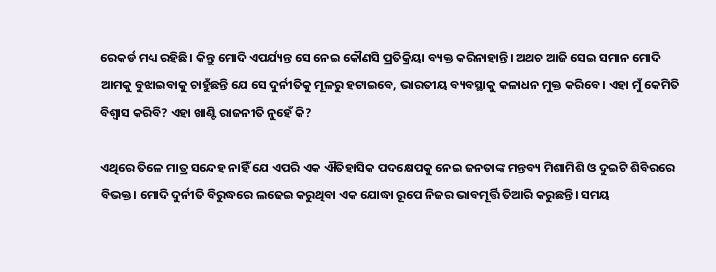ରେକର୍ଡ ମଧ୍ୟ ରହିଛି। କିନ୍ତୁ ମୋଦି ଏପର୍ଯ୍ୟନ୍ତ ସେ ନେଇ କୌଣସି ପ୍ରତିକ୍ରିୟା ବ୍ୟକ୍ତ କରିନାହାନ୍ତି। ଅଥଚ ଆଜି ସେଇ ସମାନ ମୋଦି ଆମକୁ ବୁଝାଇବାକୁ ଚାହୁଁଛନ୍ତି ଯେ ସେ ଦୁର୍ନୀତିକୁ ମୂଳରୁ ହଟାଇବେ, ଭାରତୀୟ ବ୍ୟବସ୍ଥାକୁ କଳାଧନ ମୁକ୍ତ କରିବେ। ଏହା ମୁଁ କେମିତି ବିଶ୍ଵାସ କରିବି? ଏହା ଖାଣ୍ଟି ରାଜନୀତି ନୁହେଁ କି?

ଏଥିରେ ତିଳେ ମାତ୍ର ସନ୍ଦେହ ନାହିଁ ଯେ ଏପରି ଏକ ଐତିହାସିକ ପଦକ୍ଷେପକୁ ନେଇ ଜନତାଙ୍କ ମନ୍ତବ୍ୟ ମିଶାମିଶି ଓ ଦୁଇଟି ଶିବିରରେ ବିଭକ୍ତ। ମୋଦି ଦୁର୍ନୀତି ବିରୁଦ୍ଧରେ ଲଢେଇ କରୁଥିବା ଏକ ଯୋଦ୍ଧା ରୂପେ ନିଜର ଭାବମୂର୍ତ୍ତି ତିଆରି କରୁଛନ୍ତି। ସମୟ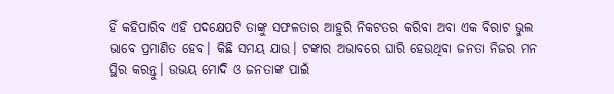ହିଁ କହିପାରିବ ଏହି ପଦକ୍ଷେପଟି ତାଙ୍କୁ ସଫଳତାର ଆହୁରି ନିକଟତର କରିବା ଅବା ଏକ ବିରାଟ ଭୁଲ ଭାବେ ପ୍ରମାଣିତ ହେବ। କିଛି ସମୟ ଯାଉ। ଟଙ୍କାର ଅଭାବରେ ଘାରି ହେଉଥିବା ଜନତା ନିଜର ମନ ସ୍ଥିର କରନ୍ତୁ। ଉଭୟ ମୋଦି ଓ ଜନତାଙ୍କ ପାଇଁ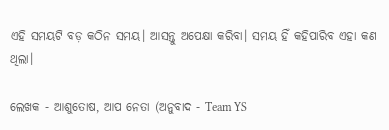ଏହି ସମୟଟି ବଡ଼ କଠିନ ସମୟ। ଆସନ୍ତୁ ଅପେକ୍ଷା କରିବା। ସମୟ ହିଁ କହିପାରିବ ଏହା କଣ ଥିଲା।

ଲେଖକ - ଆଶୁତୋଷ, ଆପ ନେତା (ଅନୁବାଦ - Team YS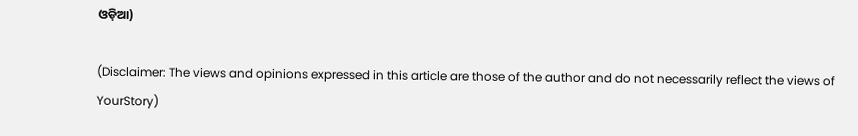ଓଡ଼ିଆ)

(Disclaimer: The views and opinions expressed in this article are those of the author and do not necessarily reflect the views of YourStory)